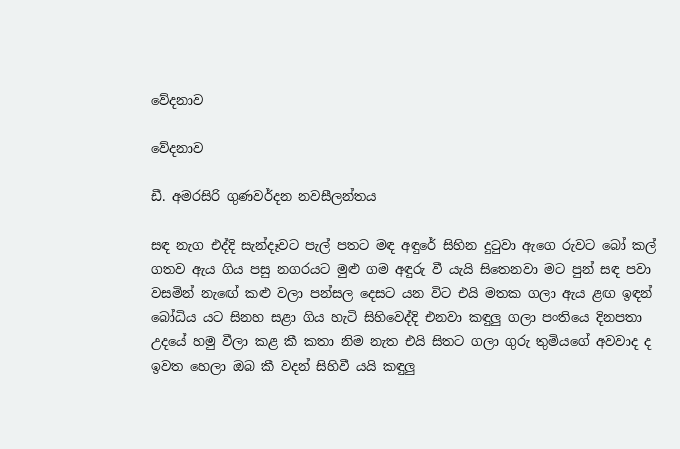වේදනාව

වේදනාව

ඩී. අමරසිරි ගුණවර්දන නවසීලන්තය

සඳ නැග එද්දි සැන්දෑවට පැල් පතට මඳ අඳුරේ සිහින දුටුවා ඇගෙ රුවට බෝ කල් ගතව ඇය ගිය පසු නගරයට මුළු ගම අඳුරු වී යැයි සිතෙනවා මට පුන් සඳ පවා වසමින් නැඟේ කළු වලා පන්සල දෙසට යන විට එයි මතක ගලා ඇය ළඟ ඉඳන් බෝධිය යට සිනහ සළා ගිය හැටි සිහිවෙද්දි එනවා කඳුලු ගලා පංතියෙ දිනපතා උදයේ හමු වීලා කළ කී කතා නිම නැත එයි සිතට ගලා ගුරු තුමියගේ අවවාද ද ඉවත හෙලා ඔබ කී වදන් සිහිවී යයි කඳුලු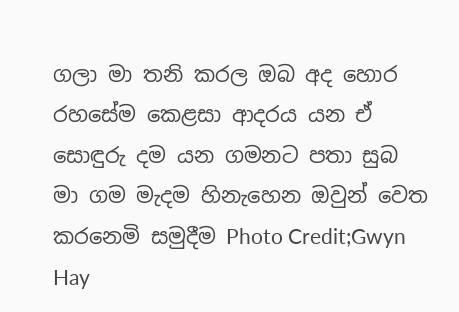ගලා මා තනි කරල ඔබ අද හොර රහසේම කෙළසා ආදරය යන ඒ සොඳුරු දම යන ගමනට පතා සුබ මා ගම මැදම හිනැහෙන ඔවුන් වෙත කරනෙමි සමුදීම Photo Credit;Gwyn Hay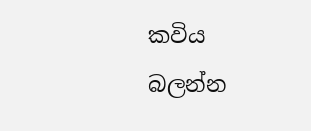කවිය බලන්න